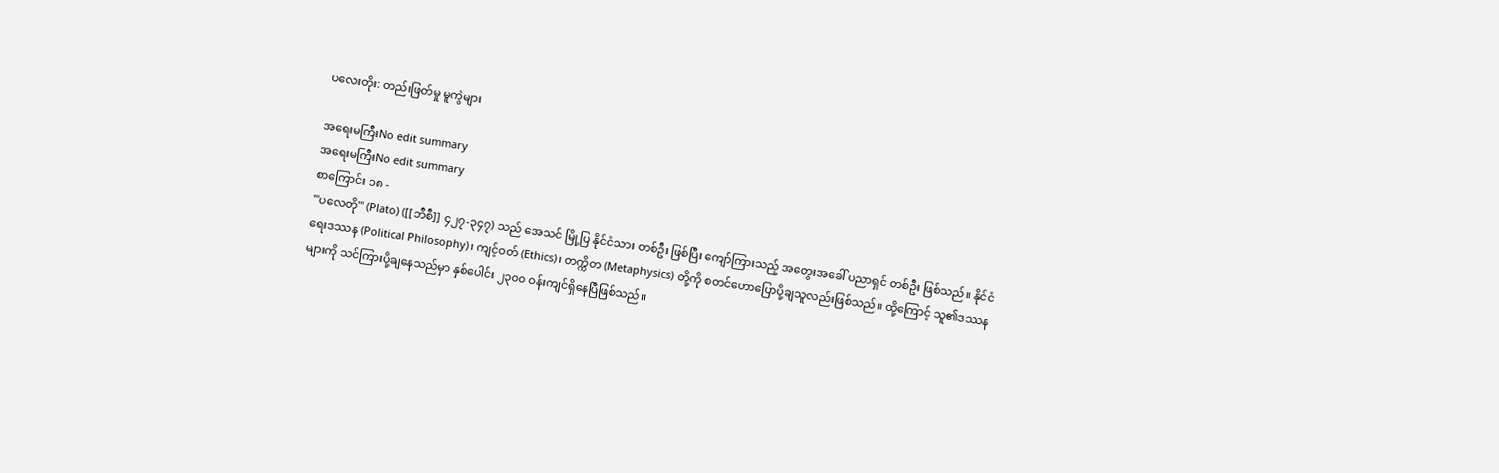ပလေးတိုး: တည်းဖြတ်မှု မူကွဲများ

အရေးမကြီးNo edit summary
အရေးမကြီးNo edit summary
စာကြောင်း ၁၈ -
'''ပလေတို''' (Plato) ([[ဘီစီ]] ၄၂၇-၃၄၇) သည် အေသင် မြို့ပြ နိုင်ငံသား တစ်ဦး ဖြစ်ပြီး ကျော်ကြားသည့် အတွေးအခေါ် ပညာရှင် တစ်ဦး ဖြစ်သည်။ နိုင်ငံရေးဒဿန (Political Philosophy)၊ ကျင့်ဝတ် (Ethics)၊ တက္ကိတ (Metaphysics) တို့ကို စတင်ဟောပြောပို့ချသူလည်းဖြစ်သည်။ ထို့ကြောင့် သူ၏ဒဿနများကို သင်ကြားပို့ချနေသည်မှာ နှစ်ပေါင်း ၂၃၀၀ ဝန်းကျင်ရှိနေပြီဖြစ်သည်။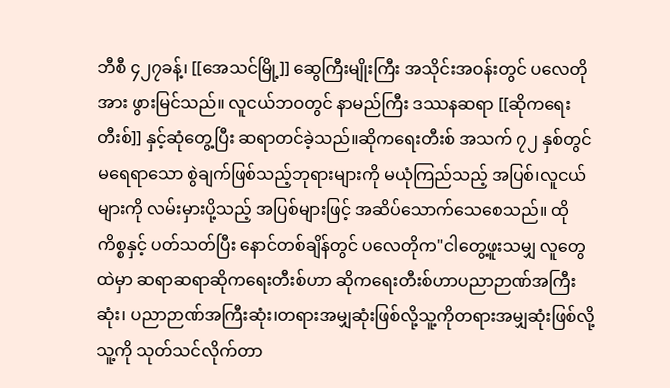ဘီစီ ၄၂၇ခန့်၊ [[အေသင်မြို့]] ဆွေကြီးမျိုးကြီး အသိုင်းအဝန်းတွင် ပလေတိုအား ဖွားမြင်သည်။ လူငယ်ဘဝတွင် နာမည်ကြီး ဒဿနဆရာ [[ဆိုကရေးတီးစ်]] နှင့်ဆုံတွေ့ပြီး ဆရာတင်ခဲ့သည်။ဆိုကရေးတီးစ် အသက် ၇၂ နှစ်တွင် မရေရာသော စွဲချက်ဖြစ်သည့်ဘုရားများကို မယုံကြည်သည့် အပြစ်၊လူငယ်များကို လမ်းမှားပို့သည့် အပြစ်များဖြင့် အဆိပ်သောက်သေစေသည်။ ထိုကိစ္စနှင့် ပတ်သတ်ပြီး နောင်တစ်ချိန်တွင် ပလေတိုက"ငါတွေ့ဖူးသမျှ လူတွေထဲမှာ ဆရာဆရာဆိုကရေးတီးစ်ဟာ ဆိုကရေးတီးစ်ဟာပညာဉာဏ်အကြီးဆုံး၊ ပညာဉာဏ်အကြီးဆုံး၊တရားအမျှဆုံးဖြစ်လို့သူ့ကိုတရားအမျှဆုံးဖြစ်လို့သူ့ကို သုတ်သင်လိုက်တာ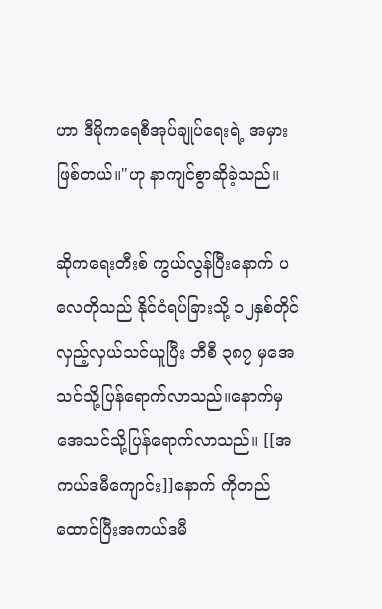ဟာ ဒီမိုကရေစီအုပ်ချုပ်ရေးရဲ့ အမှားဖြစ်တယ်။"ဟု နာကျင်စွာဆိုခဲ့သည်။

ဆိုကရေးတီးစ် ကွယ်လွန်ပြီးနောက် ပလေတိုသည် နိုင်ငံရပ်ခြားသို့ ၁၂နှစ်တိုင် လှည့်လှယ်သင်ယူပြီး ဘီစီ ၃၈၇ မှအေသင်သို့ပြန်ရောက်လာသည်။နောက်မှအေသင်သို့ပြန်ရောက်လာသည်။ [[အကယ်ဒမီကျောင်း]]နောက် ကိုတည်ထောင်ပြီးအကယ်ဒမီ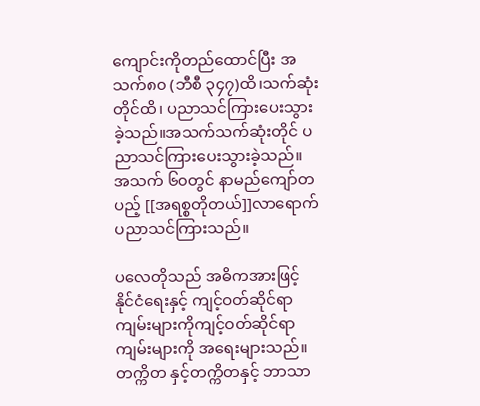ကျောင်းကိုတည်ထောင်ပြီး အသက်၈၀ (ဘီစီ ၃၄၇)ထိ၊သက်ဆုံးတိုင်ထိ၊ ပညာသင်ကြားပေးသွားခဲ့သည်။အသက်သက်ဆုံးတိုင် ပညာသင်ကြားပေးသွားခဲ့သည်။ အသက် ၆၀တွင် နာမည်ကျော်တပည့် [[အရစ္စတိုတယ်]]လာရောက် ပညာသင်ကြားသည်။

ပလေတိုသည် အဓိကအားဖြင့် နိုင်ငံရေးနှင့် ကျင့်ဝတ်ဆိုင်ရာ ကျမ်းများကိုကျင့်ဝတ်ဆိုင်ရာကျမ်းများကို အရေးများသည်။ တက္ကိတ နှင့်တက္ကိတနှင့် ဘာသာ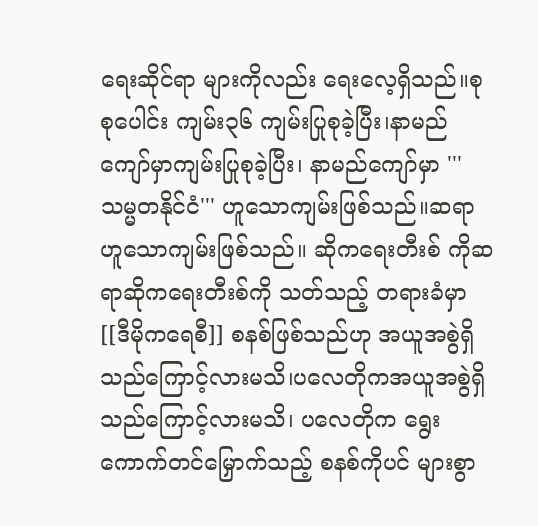ရေးဆိုင်ရာ များကိုလည်း ရေးလေ့ရှိသည်။စုစုပေါင်း ကျမ်း၃၆ ကျမ်းပြုစုခဲ့ပြီး၊နာမည်ကျော်မှာကျမ်းပြုစုခဲ့ပြီး၊ နာမည်ကျော်မှာ '''သမ္မတနိုင်ငံ''' ဟူသောကျမ်းဖြစ်သည်။ဆရာဟူသောကျမ်းဖြစ်သည်။ ဆိုကရေးတီးစ် ကိုဆရာဆိုကရေးတီးစ်ကို သတ်သည့် တရားခံမှာ [[ဒီမိုကရေစီ]] စနစ်ဖြစ်သည်ဟု အယူအစွဲရှိသည်ကြောင့်လားမသိ၊ပလေတိုကအယူအစွဲရှိသည်ကြောင့်လားမသိ၊ ပလေတိုက ရွေးကောက်တင်မြှောက်သည့် စနစ်ကိုပင် များစွာ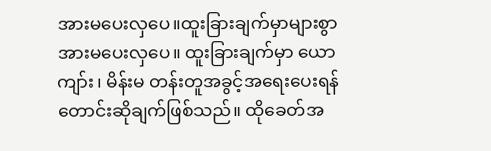အားမပေးလှပေ။ထူးခြားချက်မှာများစွာအားမပေးလှပေ။ ထူးခြားချက်မှာ ယောကျာ်း၊ မိန်းမ တန်းတူအခွင့်အရေးပေးရန်တောင်းဆိုချက်ဖြစ်သည်။ ထိုခေတ်အ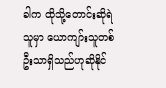ခါက ထိုသို့တောင်းဆိုရဲသူမှာ ယောကျာ်းသူတစ်ဦးသာရှိသည်ဟုဆိုနိုင်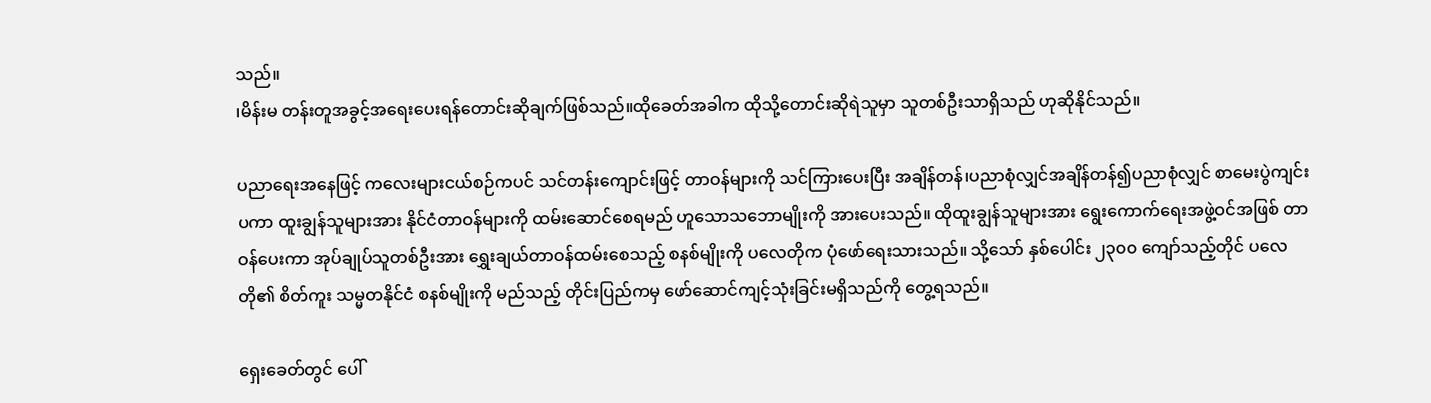သည်။
၊မိန်းမ တန်းတူအခွင့်အရေးပေးရန်တောင်းဆိုချက်ဖြစ်သည်။ထိုခေတ်အခါက ထိုသို့တောင်းဆိုရဲသူမှာ သူတစ်ဦးသာရှိသည် ဟုဆိုနိုင်သည်။

ပညာရေးအနေဖြင့် ကလေးများငယ်စဉ်ကပင် သင်တန်းကျောင်းဖြင့် တာဝန်များကို သင်ကြားပေးပြီး အချိန်တန်၊ပညာစုံလျှင်အချိန်တန်၍ပညာစုံလျှင် စာမေးပွဲကျင်းပကာ ထူးချွန်သူများအား နိုင်ငံတာဝန်များကို ထမ်းဆောင်စေရမည် ဟူသောသဘောမျိုးကို အားပေးသည်။ ထိုထူးချွန်သူများအား ရွေးကောက်ရေးအဖွဲ့ဝင်အဖြစ် တာဝန်ပေးကာ အုပ်ချုပ်သူတစ်ဦးအား ရွှေးချယ်တာဝန်ထမ်းစေသည့် စနစ်မျိုးကို ပလေတိုက ပုံဖော်ရေးသားသည်။ သို့သော် နှစ်ပေါင်း ၂၃၀၀ ကျော်သည့်တိုင် ပလေတို၏ စိတ်ကူး သမ္မတနိုင်ငံ စနစ်မျိုးကို မည်သည့် တိုင်းပြည်ကမှ ဖော်ဆောင်ကျင့်သုံးခြင်းမရှိသည်ကို တွေ့ရသည်။

ရှေးခေတ်တွင် ပေါ်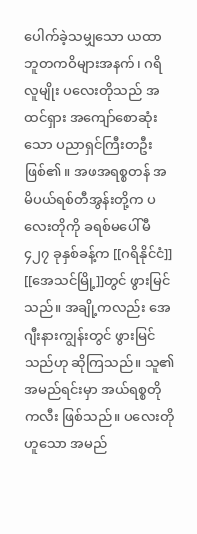ပေါက်ခဲ့သမျှသော ယထာဘူတကဝိများအနက်၊ ဂရိလူမျိုး ပလေးတိုသည် အထင်ရှား အကျော်စောဆုံးသော ပညာရှင်ကြီးတဦးဖြစ်၏။ အဖအရစ္စတန် အမိပယ်ရစ်တီအွန်းတို့က ပလေးတိုကို ခရစ်မပေါ်မီ ၄၂၇ ခုနှစ်ခန့်က [[ဂရိနိုင်ငံ]] [[အေသင်မြို့]]တွင် ဖွားမြင်သည်။ အချို့ကလည်း အေဂျီးနားကျွန်းတွင် ဖွားမြင်သည်ဟု ဆိုကြသည်။ သူ၏ အမည်ရင်းမှာ အယ်ရစ္စတိုကလီး ဖြစ်သည်။ ပလေးတိုဟူသော အမည်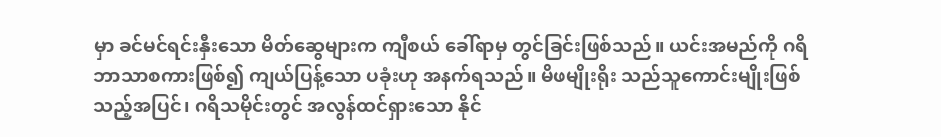မှာ ခင်မင်ရင်းနှီးသော မိတ်ဆွေများက ကျီစယ် ခေါ်ရာမှ တွင်ခြင်းဖြစ်သည်။ ယင်းအမည်ကို ဂရိဘာသာစကားဖြစ်၍ ကျယ်ပြန့်သော ပခုံးဟု အနက်ရသည်။ မိဖမျိုးရိုး သည်သူကောင်းမျိုးဖြစ်သည့်အပြင်၊ ဂရိသမိုင်းတွင် အလွန်ထင်ရှားသော နိုင်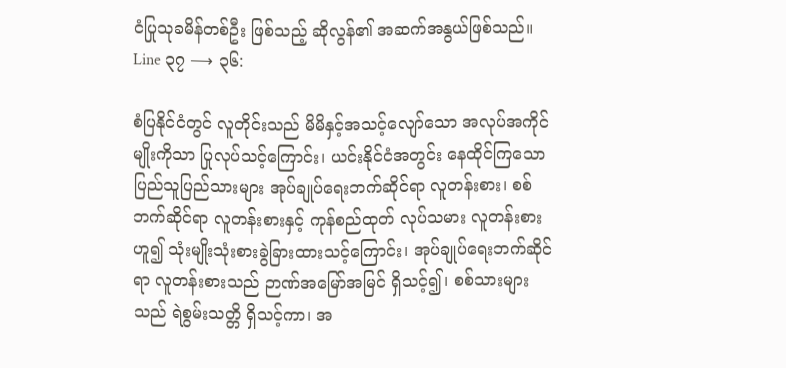ငံပြုသုခမိန်တစ်ဦး ဖြစ်သည့် ဆိုလွန်၏ အဆက်အနွယ်ဖြစ်သည်။
Line ၃၇ ⟶ ၃၆:

စံပြနိုင်ငံတွင် လူတိုင်းသည် မိမိနှင့်အသင့်လျော်သော အလုပ်အကိုင်မျိုးကိုသာ ပြုလုပ်သင့်ကြောင်း၊ ယင်းနိုင်ငံအတွင်း နေထိုင်ကြသော ပြည်သူပြည်သားများ အုပ်ချုပ်ရေးဘက်ဆိုင်ရာ လူတန်းစား၊ စစ်ဘက်ဆိုင်ရာ လူတန်းစားနှင့် ကုန်စည်ထုတ် လုပ်သမား လူတန်းစားဟူ၍ သုံးမျိုးသုံးစားခွဲခြားထားသင့်ကြောင်း၊ အုပ်ချုပ်ရေးဘက်ဆိုင်ရာ လူတန်းစားသည် ဉာဏ်အမြော်အမြင် ရှိသင့်၍၊ စစ်သားများသည် ရဲစွမ်းသတ္တိ ရှိသင့်ကာ၊ အ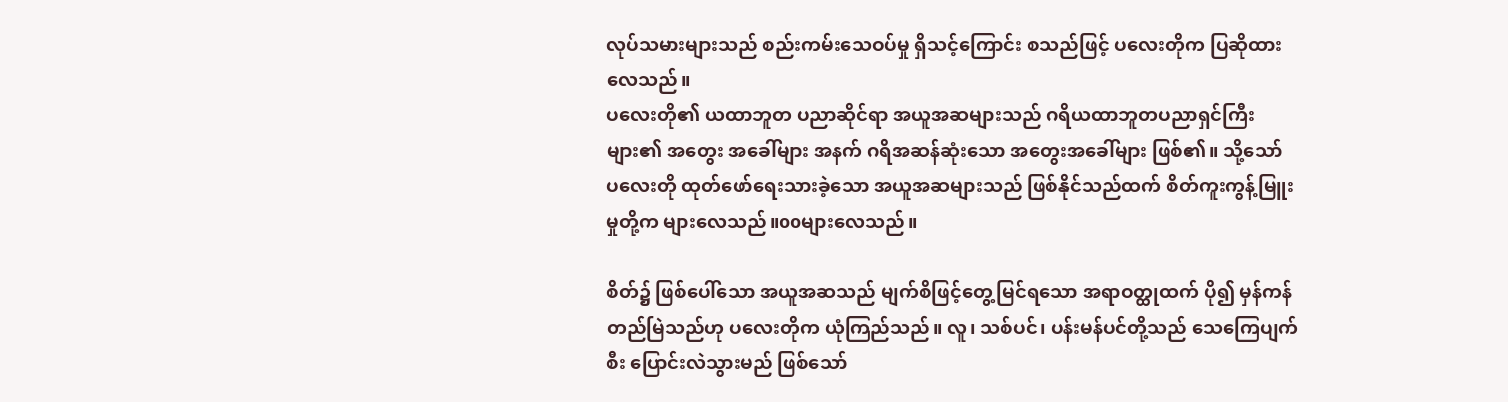လုပ်သမားများသည် စည်းကမ်းသေဝပ်မှု ရှိသင့်ကြောင်း စသည်ဖြင့် ပလေးတိုက ပြဆိုထားလေသည်။
ပလေးတို၏ ယထာဘူတ ပညာဆိုင်ရာ အယူအဆများသည် ဂရိယထာဘူတပညာရှင်ကြီးများ၏ အတွေး အခေါ်များ အနက် ဂရိအဆန်ဆုံးသော အတွေးအခေါ်များ ဖြစ်၏။ သို့သော် ပလေးတို ထုတ်ဖော်ရေးသားခဲ့သော အယူအဆများသည် ဖြစ်နိုင်သည်ထက် စိတ်ကူးကွန့်မြူးမှုတို့က များလေသည်။ooများလေသည်။

စိတ်၌ ဖြစ်ပေါ်သော အယူအဆသည် မျက်စိဖြင့်တွေ့မြင်ရသော အရာဝတ္ထုထက် ပို၍ မှန်ကန်တည်မြဲသည်ဟု ပလေးတိုက ယုံကြည်သည်။ လူ၊ သစ်ပင်၊ ပန်းမန်ပင်တို့သည် သေကြေပျက်စီး ပြောင်းလဲသွားမည် ဖြစ်သော်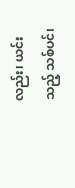လည်း၊ ယင်းသည့် သစ်ပင်၊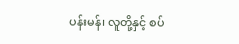ပန်းမန်၊ လူတို့နှင့် စပ်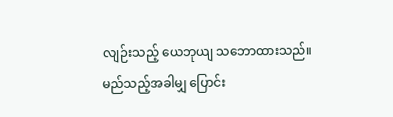လျဉ်းသည့် ယေဘုယျ သဘောထားသည်။ မည်သည့်အခါမျှ ပြောင်း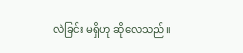လဲခြင်း မရှိဟု ဆိုလေသည်။